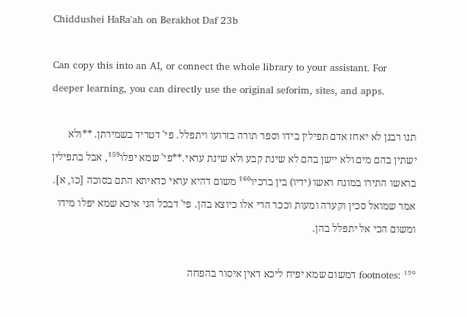Chiddushei HaRa'ah on Berakhot Daf 23b

Can copy this into an AI, or connect the whole library to your assistant. For deeper learning, you can directly use the original seforim, sites, and apps.

תנו רבנן לא יאחז אדם תפילין בידו וספר תורה בזרועו ויתפלל. פי' דטריד בשמירתן. **ולא ישתין בהם מים ולא יישן בהם לא שינת קבע ולא שינת עראי.**פי' שמא יפלו¹⁵⁹, אבל בתפילין בראשו התירו במונח ראשו (ידיו) בין ברכיו¹⁶⁰ משום דהיא עראי כדאיתא התם בסוכה [כו, א]. אמר שמואל סכין וקערה ומעות וככר הרי אלו כיוצא בהן. פי' דבכל הני איכא שמא יפלו מידו ומשום הכי אל יתפלל בהן.

footnotes: ¹⁵⁹ דמשום שמא יפיח ליכא דאין איסור בהפחה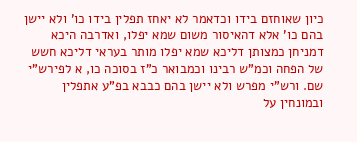כיון שאוחזם בידו וכדאמר לא יאחז תפלין בידו כו' ולא יישן בהם כו' אלא דהאיסור משום שמא יפלו, ואדרבה היכא דמניחן כמצותן דליכא שמא יפלו מותר בעראי דליכא חשש של הפחה וכמ"ש רבינו וכמבואר כ"ז בסוכה כו, א לפירש"י שם. ורש"י מפרש ולא יישן בהם כבבא בפ"ע אתפלין ובמונחין על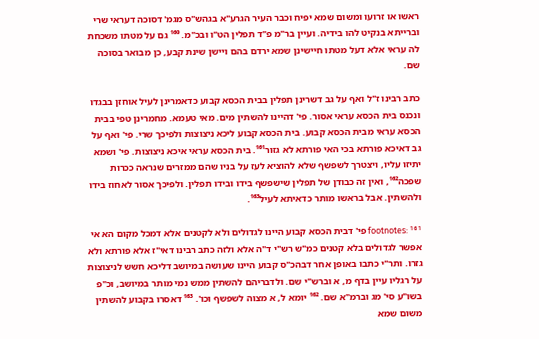ראשו או זרועו ומשום שמא יפיח וכבר העיר הגרע"א בגהש"ס מגמ' דסוכה דעראי שרי וברייתא בנקיט להו בידיה. ועיין בר"מ פ"ד תפלין הט"ו ובכ"מ. ¹⁶⁰ גם על מטתו משכחת לה עראי אלא דעל מטתו חיישינן שמא ירדם בהם ויישן שינת קבע, כן מבואר בסוכה שם.

כתב רבינו ז"ל ואף על גב דשרינן תפלין בבית הכסא קבוע כדאמרינן לעיל אוחזן בבגדו ונכנס בית הכסא עראי אסור. פי' דהיינו להשתין מים. מאי טעמא. מחמרינן טפי בבית הכסא עראי מבית הכסא קבוע. בית הכסא קבוע ליכא ניצוצות ולפיכך שרי. פי' ואף על גב דאיכא פורתא בכי האי פורתא לא גזור¹⁶¹. בית הכסא עראי איכא ניצוצות. פי' ושמא יתיזו עליו, ויצטרך לשפשף שלא להוציא לעז על בניו שהם ממזרים שנראה ככרות שפכה¹⁶², ואין זה כבודן של תפלין שישפשף בידו ובידו תפלין. ולפיכך אסור לאחוז בידו ולהשתין. אבל בראשו מותר כדאיתא לעיל¹⁶³.

footnotes: ¹⁶¹ פי' דבית הכסא קבוע היינו לגדולים ולא לקטנים אלא דמכל מקום הא אי אפשר לגדולים בלא קטנים כמ"ש רש"י ד"ה אלא ולזה כתב רבינו דאי"ז אלא פורתא ולא גזרו. ותר"י כתבו באופן אחר דבהכ"ס קבוע היינו שעושה במיושב דליכא חשש לניצוצות על רגליו עיין בדף מ, א וברש"י שם. ולדבריהם להשתין ממש נמי מותר במיושב, וכ"פ בשו"ע סי' מג וברמ"א שם. ¹⁶² יומא ל, א מצוה לשפשף וכו'. ¹⁶³ דאסרו בקבוע להשתין משום שמא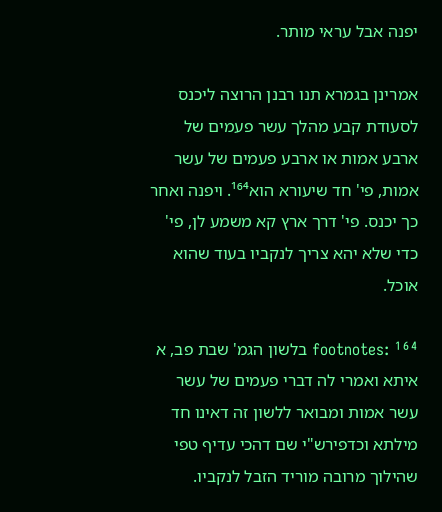יפנה אבל עראי מותר.

אמרינן בגמרא תנו רבנן הרוצה ליכנס לסעודת קבע מהלך עשר פעמים של ארבע אמות או ארבע פעמים של עשר אמות, פי' חד שיעורא הוא¹⁶⁴. ויפנה ואחר כך יכנס. פי' דרך ארץ קא משמע לן, פי' כדי שלא יהא צריך לנקביו בעוד שהוא אוכל.

footnotes: ¹⁶⁴ בלשון הגמ' שבת פב, א איתא ואמרי לה דברי פעמים של עשר עשר אמות ומבואר ללשון זה דאינו חד מילתא וכדפירש"י שם דהכי עדיף טפי שהילוך מרובה מוריד הזבל לנקביו.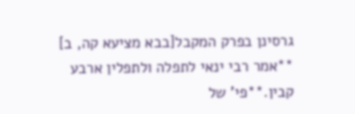גרסינן בפרק המקבל[בבא מציעא קה, ב] **אמר רבי ינאי לתפלה ולתפלין ארבע קבין.**פי' של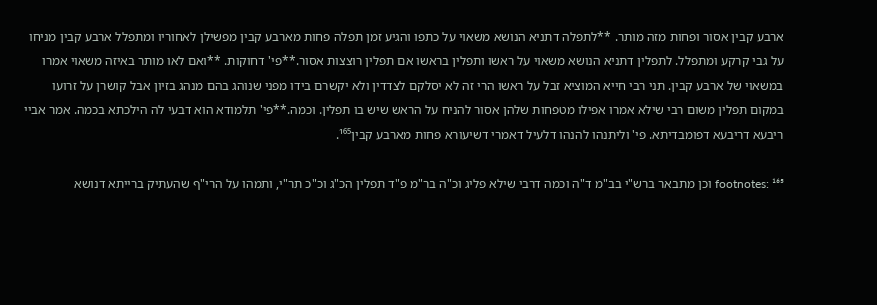ארבע קבין אסור ופחות מזה מותר. **לתפלה דתניא הנושא משאוי על כתפו והגיע זמן תפלה פחות מארבע קבין מפשילן לאחוריו ומתפלל ארבע קבין מניחו על גבי קרקע ומתפלל. לתפלין דתניא הנושא משאוי על ראשו ותפלין בראשו אם תפלין רוצצות אסור.**פי' דחוקות. **ואם לאו מותר באיזה משאוי אמרו במשאוי של ארבע קבין. תני רבי חייא המוציא זבל על ראשו הרי זה לא יסלקם לצדדין ולא יקשרם בידו מפני שנוהג בהם מנהג בזיון אבל קושרן על זרועו במקום תפלין משום רבי שילא אמרו אפילו מטפחות שלהן אסור להניח על הראש שיש בו תפלין. וכמה.**פי' תלמודא הוא דבעי לה הילכתא בכמה. אמר אביי ריבעא דריבעא דפומבדיתא. פי' וליתנהו להנהו דלעיל דאמרי דשיעורא פחות מארבע קבין¹⁶⁵.

footnotes: ¹⁶⁵ וכן מתבאר ברש"י בב"מ ד"ה וכמה דרבי שילא פליג וכ"ה בר"מ פ"ד תפלין הכ"ג וכ"כ תר"י, ותמהו על הרי"ף שהעתיק ברייתא דנושא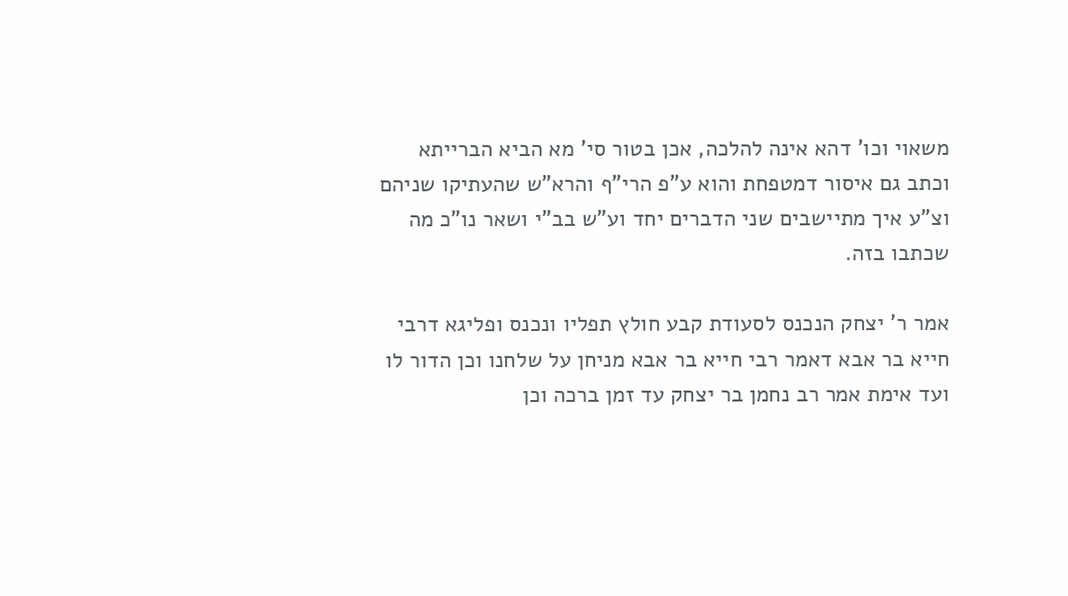משאוי וכו' דהא אינה להלכה, אכן בטור סי' מא הביא הברייתא וכתב גם איסור דמטפחת והוא ע"פ הרי"ף והרא"ש שהעתיקו שניהם וצ"ע איך מתיישבים שני הדברים יחד וע"ש בב"י ושאר נו"כ מה שכתבו בזה.

אמר ר' יצחק הנכנס לסעודת קבע חולץ תפליו ונכנס ופליגא דרבי חייא בר אבא דאמר רבי חייא בר אבא מניחן על שלחנו וכן הדור לו ועד אימת אמר רב נחמן בר יצחק עד זמן ברכה וכן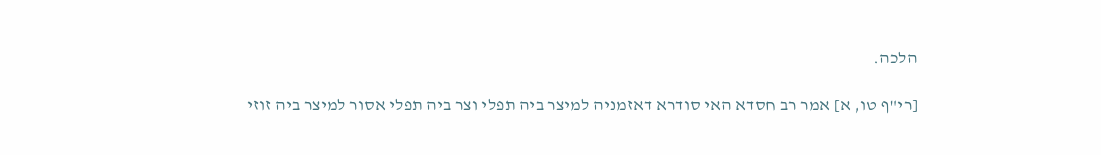הלכה.

[רי"ף טו, א] אמר רב חסדא האי סודרא דאזמניה למיצר ביה תפלי וצר ביה תפלי אסור למיצר ביה זוזי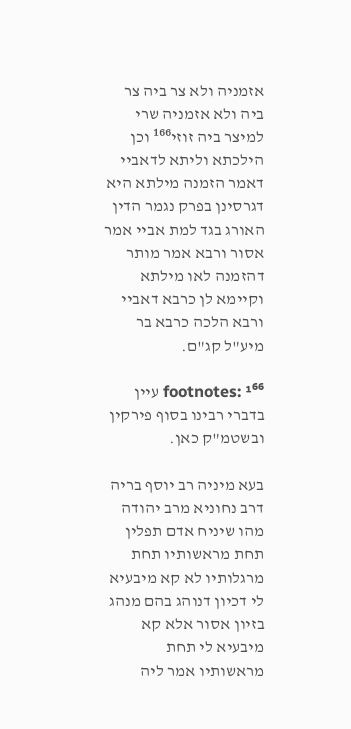אזמניה ולא צר ביה צר ביה ולא אזמניה שרי למיצר ביה זוזי¹⁶⁶ וכן הילכתא וליתא לדאביי דאמר הזמנה מילתא היא דגרסינן בפרק נגמר הדין האורג בגד למת אביי אמר אסור ורבא אמר מותר דהזמנה לאו מילתא וקיימא לן כרבא דאביי ורבא הלכה כרבא בר מיע"ל קג"ם.

footnotes: ¹⁶⁶ עיין בדברי רבינו בסוף פירקין ובשטמ"ק כאן.

בעא מיניה רב יוסף בריה דרב נחוניא מרב יהודה מהו שיניח אדם תפלין תחת מראשותיו תחת מרגלותיו לא קא מיבעיא לי דכיון דנוהג בהם מנהג בזיון אסור אלא קא מיבעיא לי תחת מראשותיו אמר ליה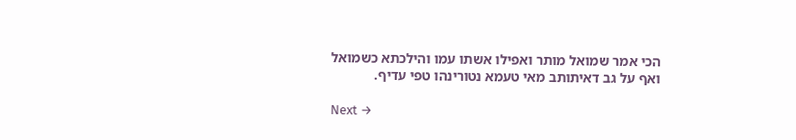הכי אמר שמואל מותר ואפילו אשתו עמו והילכתא כשמואל ואף על גב דאיתותב מאי טעמא נטורינהו טפי עדיף.

Next →